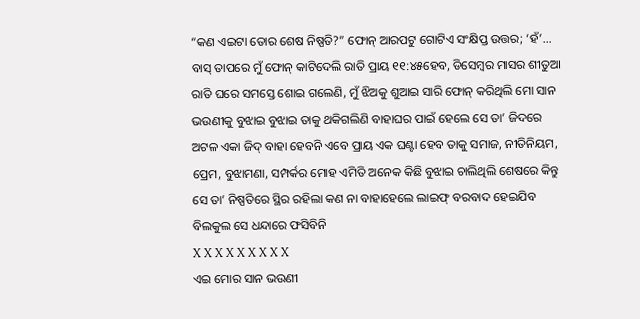“କଣ ଏଇଟା ତୋର ଶେଷ ନିଷ୍ପତି?” ଫୋନ୍ ଆରପଟୁ ଗୋଟିଏ ସଂକ୍ଷିପ୍ତ ଉତ୍ତର; ‘ହଁ’... ବାସ୍ ତାପରେ ମୁଁ ଫୋନ୍ କାଟିଦେଲି ରାତି ପ୍ରାୟ ୧୧:୪୫ହେବ, ଡିସେମ୍ବର ମାସର ଶୀତୁଆ ରାତି ଘରେ ସମସ୍ତେ ଶୋଇ ଗଲେଣି, ମୁଁ ଝିଅକୁ ଶୁଆଇ ସାରି ଫୋନ୍ କରିଥିଲି ମୋ ସାନ ଭଉଣୀକୁ ବୁଝାଇ ବୁଝାଇ ତାକୁ ଥକିଗଲିଣି ବାହାଘର ପାଇଁ ହେଲେ ସେ ତା’ ଜିଦରେ ଅଟଳ ଏକା ଜିଦ୍ ବାହା ହେବନି ଏବେ ପ୍ରାୟ ଏକ ଘଣ୍ଟା ହେବ ତାକୁ ସମାଜ, ନୀତିନିୟମ, ପ୍ରେମ, ବୁଝାମଣା, ସମ୍ପର୍କର ମୋହ ଏମିତି ଅନେକ କିଛି ବୁଝାଇ ଚାଲିଥିଲି ଶେଷରେ କିନ୍ତୁ ସେ ତା’ ନିଷ୍ପତିରେ ସ୍ଥିର ରହିଲା କଣ ନା ବାହାହେଲେ ଲାଇଫ୍ ବରବାଦ ହେଇଯିବ ବିଲକୁଲ ସେ ଧନ୍ଦାରେ ଫସିବିନି
X X X X X X X X X
ଏଇ ମୋର ସାନ ଭଉଣୀ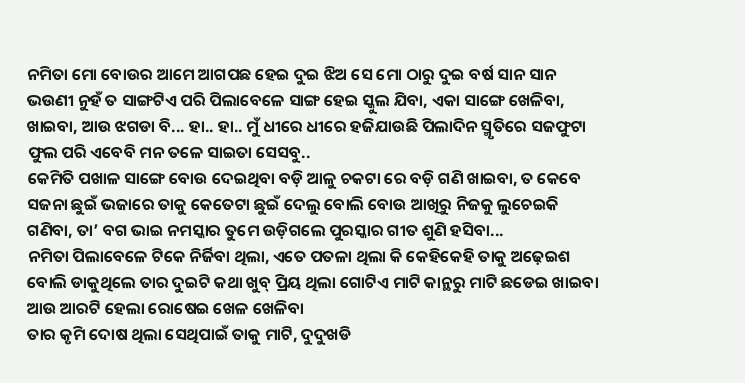ନମିତା ମୋ ବୋଉର ଆମେ ଆଗପଛ ହେଇ ଦୁଇ ଝିଅ ସେ ମୋ ଠାରୁ ଦୁଇ ବର୍ଷ ସାନ ସାନ ଭଉଣୀ ନୁହଁ ତ ସାଙ୍ଗଟିଏ ପରି ପିଲାବେଳେ ସାଙ୍ଗ ହେଇ ସ୍କୁଲ ଯିବା, ଏକା ସାଙ୍ଗେ ଖେଳିବା, ଖାଇବା, ଆଉ ଝଗଡା ବି... ହା.. ହା.. ମୁଁ ଧୀରେ ଧୀରେ ହଜିଯାଉଛି ପିଲାଦିନ ସ୍ମୃତିରେ ସଜଫୁଟା ଫୁଲ ପରି ଏବେବି ମନ ତଳେ ସାଇତା ସେସବୁ..
କେମିତି ପଖାଳ ସାଙ୍ଗେ ବୋଉ ଦେଇଥିବା ବଡ଼ି ଆଳୁ ଚକଟା ରେ ବଡ଼ି ଗଣି ଖାଇବା, ତ କେବେ ସଜନା ଛୁଇଁ ଭଜାରେ ତାକୁ କେତେଟା ଛୁଇଁ ଦେଲୁ ବୋଲି ବୋଉ ଆଖିରୁ ନିଜକୁ ଲୁଚେଇକି ଗଣିବା, ତା’ ବଗ ଭାଇ ନମସ୍କାର ତୁମେ ଉଡ଼ିଗଲେ ପୁରସ୍କାର ଗୀତ ଶୁଣି ହସିବା...
ନମିତା ପିଲାବେଳେ ଟିକେ ନିର୍ଜିବା ଥିଲା, ଏତେ ପତଳା ଥିଲା କି କେହିକେହି ତାକୁ ଅଢ଼େଇଶ ବୋଲି ଡାକୁଥିଲେ ତାର ଦୁଇଟି କଥା ଖୁବ୍ ପ୍ରିୟ ଥିଲା ଗୋଟିଏ ମାଟି କାନ୍ଥରୁ ମାଟି ଛଡେଇ ଖାଇବା ଆଉ ଆରଟି ହେଲା ରୋଷେଇ ଖେଳ ଖେଳିବା
ତାର କୃମି ଦୋଷ ଥିଲା ସେଥିପାଇଁ ତାକୁ ମାଟି, ଦୁଦୁଖଡି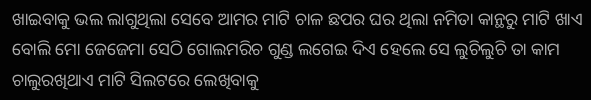ଖାଇବାକୁ ଭଲ ଲାଗୁଥିଲା ସେବେ ଆମର ମାଟି ଚାଳ ଛପର ଘର ଥିଲା ନମିତା କାନ୍ଥରୁ ମାଟି ଖାଏ ବୋଲି ମୋ ଜେଜେମା ସେଠି ଗୋଲମରିଚ ଗୁଣ୍ଡ ଲଗେଇ ଦିଏ ହେଲେ ସେ ଲୁଚିଲୁଚି ତା କାମ ଚାଲୁରଖିଥାଏ ମାଟି ସିଲଟରେ ଲେଖିବାକୁ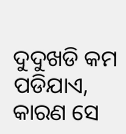ଦୁଦୁଖଡି କମ ପଡିଯାଏ, କାରଣ ସେ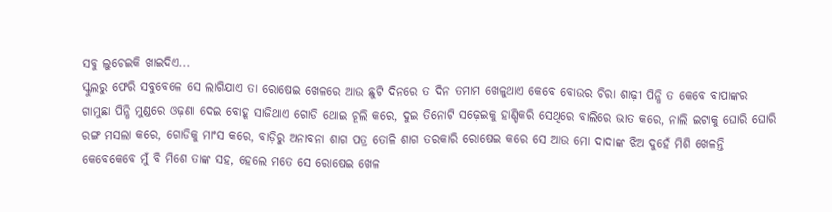ସବୁ ଲୁଚେଇକି ଖାଇଦିଏ...
ସ୍କୁଲରୁ ଫେରି ସବୁବେଳେ ସେ ଲାଗିଯାଏ ତା ରୋଷେଇ ଖେଳରେ ଆଉ ଛୁଟି ଦିନରେ ତ ଦିନ ତମାମ ଖେଳୁଥାଏ କେବେ ବୋଉର ଚିରା ଶାଢ଼ୀ ପିନ୍ଧି ତ କେବେ ବାପାଙ୍କର ଗାମୁଛା ପିନ୍ଧି ମୁଣ୍ଡରେ ଓଢ଼ଣା ଦେଇ ବୋହୂ ସାଜିଥାଏ ଗୋଡି ଥୋଇ ଚୂଲି କରେ, ଦୁଇ ତିନୋଟି ସଢ଼େଇକୁ ହାଣ୍ଡିକରି ସେଥିରେ ବାଲିରେ ଭାତ କରେ, ନାଲି ଇଟାକୁ ଘୋରି ଘୋରି ରଙ୍ଗ ମସଲା କରେ, ଗୋଡିକୁ ମାଂସ କରେ, ବାଡ଼ିରୁ ଅନାବନା ଶାଗ ପତ୍ର ତୋଳି ଶାଗ ତରକାରି ରୋଷେଇ କରେ ସେ ଆଉ ମୋ ଦାଦାଙ୍କ ଝିଅ ଦୁହେଁ ମିଶି ଖେଳନ୍ତି କେବେକେବେ ମୁଁ ବି ମିଶେ ତାଙ୍କ ସହ, ହେଲେ ମତେ ସେ ରୋଷେଇ ଖେଳ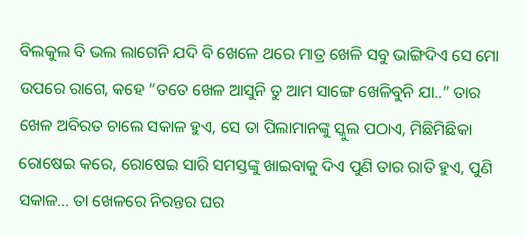ବିଲକୁଲ ବି ଭଲ ଲାଗେନି ଯଦି ବି ଖେଳେ ଥରେ ମାତ୍ର ଖେଳି ସବୁ ଭାଙ୍ଗିଦିଏ ସେ ମୋ ଉପରେ ରାଗେ, କହେ “ତତେ ଖେଳ ଆସୁନି ତୁ ଆମ ସାଙ୍ଗେ ଖେଳିବୁନି ଯା..” ତାର ଖେଳ ଅବିରତ ଚାଲେ ସକାଳ ହୁଏ, ସେ ତା ପିଲାମାନଙ୍କୁ ସ୍କୁଲ ପଠାଏ, ମିଛିମିଛିକା ରୋଷେଇ କରେ, ରୋଷେଇ ସାରି ସମସ୍ତଙ୍କୁ ଖାଇବାକୁ ଦିଏ ପୁଣି ତାର ରାତି ହୁଏ, ପୁଣି ସକାଳ... ତା ଖେଳରେ ନିରନ୍ତର ଘର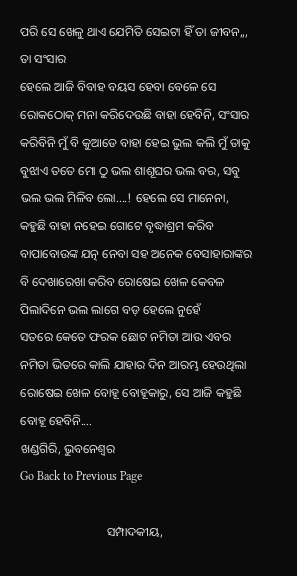ପରି ସେ ଖେଳୁ ଥାଏ ଯେମିତି ସେଇଟା ହିଁ ତା ଜୀବନ,,, ତା ସଂସାର
ହେଲେ ଆଜି ବିବାହ ବୟସ ହେବା ବେଳେ ସେ ରୋକଠୋକ୍ ମନା କରିଦେଉଛି ବାହା ହେବିନି, ସଂସାର କରିବିନି ମୁଁ ବି କୁଆଡେ ବାହା ହେଇ ଭୁଲ କଲି ମୁଁ ତାକୁ ବୁଝାଏ ତତେ ମୋ ଠୁ ଭଲ ଶାଶୂଘର ଭଲ ବର, ସବୁ ଭଲ ଭଲ ମିଳିବ ଲୋ....! ହେଲେ ସେ ମାନେନା, କହୁଛି ବାହା ନହେଇ ଗୋଟେ ବୃଦ୍ଧାଶ୍ରମ କରିବ ବାପାବୋଉଙ୍କ ଯତ୍ନ ନେବା ସହ ଅନେକ ବେସାହାରାଙ୍କର ବି ଦେଖାରେଖା କରିବ ରୋଷେଇ ଖେଳ କେବଳ ପିଲାଦିନେ ଭଲ ଲାଗେ ବଡ଼ ହେଲେ ନୁହେଁ
ସତରେ କେତେ ଫରକ ଛୋଟ ନମିତା ଆଉ ଏବର ନମିତା ଭିତରେ କାଲି ଯାହାର ଦିନ ଆରମ୍ଭ ହେଉଥିଲା ରୋଷେଇ ଖେଳ ବୋହୂ ବୋହୂକାରୁ, ସେ ଆଜି କହୁଛି ବୋହୂ ହେବିନି....
ଖଣ୍ଡଗିରି, ଭୁବନେଶ୍ୱର
Go Back to Previous Page

                            ସମ୍ପାଦକୀୟ,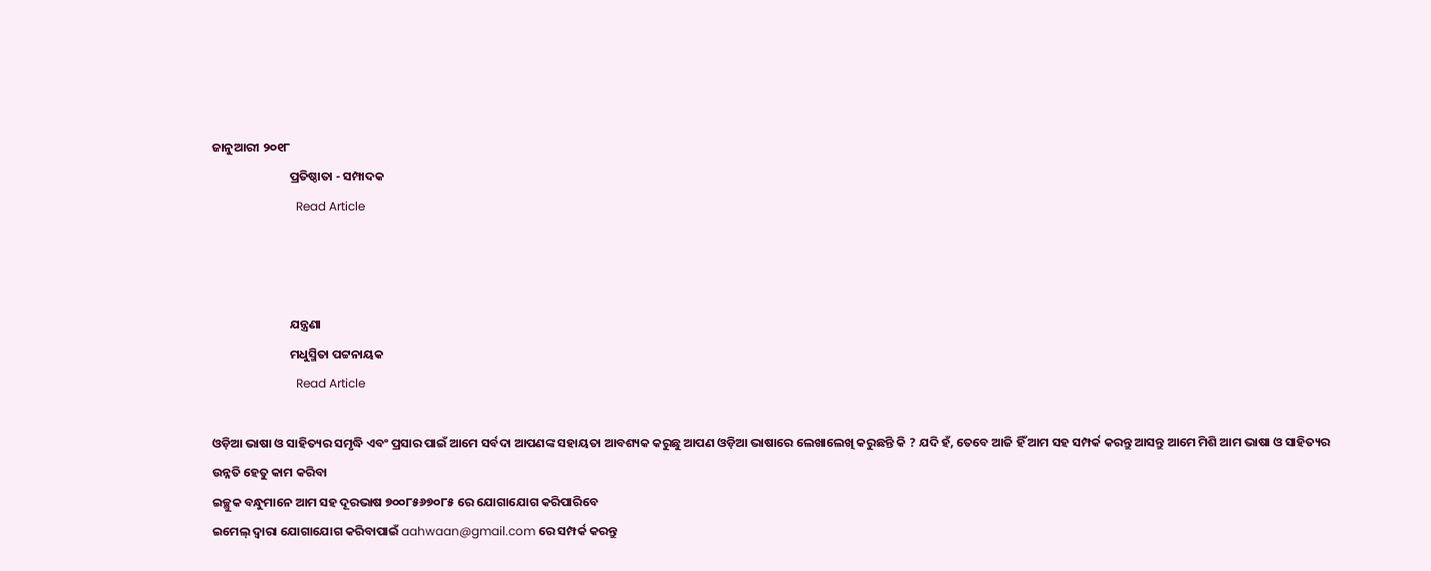ଜାନୁଆରୀ ୨୦୧୮
                            ପ୍ରତିଷ୍ଠାତା - ସମ୍ପାଦକ
                            Read Article



                            ଯନ୍ତ୍ରଣା
                            ମଧୁସ୍ମିତା ପଟ୍ଟନାୟକ
                            Read Article

ଓଡ଼ିଆ ଭାଷା ଓ ସାହିତ୍ୟର ସମୃଦ୍ଧି ଏବଂ ପ୍ରସାର ପାଇଁ ଆମେ ସର୍ବଦା ଆପଣଙ୍କ ସହାୟତା ଆବଶ୍ୟକ କରୁଛୁ ଆପଣ ଓଡ଼ିଆ ଭାଷାରେ ଲେଖାଲେଖି କରୁଛନ୍ତି କି ? ଯଦି ହଁ, ତେବେ ଆଜି ହିଁ ଆମ ସହ ସମ୍ପର୍କ କରନ୍ତୁ ଆସନ୍ତୁ ଆମେ ମିଶି ଆମ ଭାଷା ଓ ସାହିତ୍ୟର ଉନ୍ନତି ହେତୁ କାମ କରିବା
ଇଚ୍ଛୁକ ବନ୍ଧୁମାନେ ଆମ ସହ ଦୂରଭାଷ ୭୦୦୮୫୬୭୦୮୫ ରେ ଯୋଗାଯୋଗ କରିପାରିବେ
ଇମେଲ୍ ଦ୍ବାରା ଯୋଗାଯୋଗ କରିବାପାଇଁ aahwaan@gmail.com ରେ ସମ୍ପର୍କ କରନ୍ତୁ